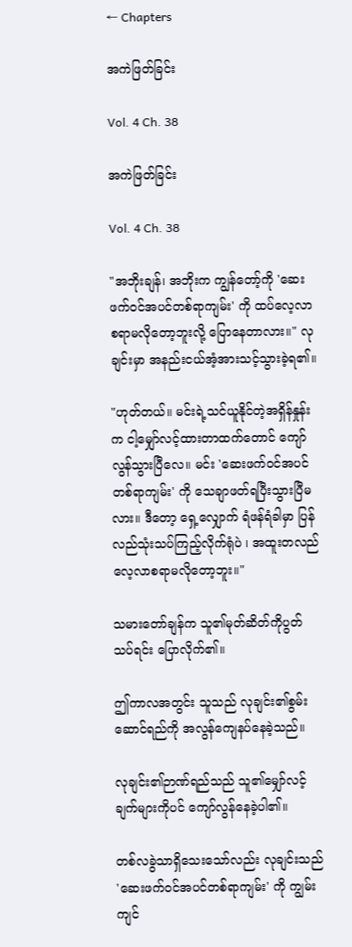← Chapters

အကဲဖြတ်ခြင်း

Vol. 4 Ch. 38

အကဲဖြတ်ခြင်း

Vol. 4 Ch. 38

"အဘိုးချန်၊ အဘိုးက ကျွန်တော့်ကို 'ဆေးဖက်ဝင်အပင်တစ်ရာကျမ်း' ကို ထပ်လေ့လာစရာမလိုတော့ဘူးလို့ ပြောနေတာလား။" လုချင်းမှာ အနည်းငယ်အံ့အားသင့်သွားခဲ့ရ၏။

"ဟုတ်တယ်။ မင်းရဲ့သင်ယူနိုင်တဲ့အရှိန်နှုန်းက ငါ့မျှော်လင့်ထားတာထက်တောင် ကျော်လွန်သွားပြီလေ။ မင်း 'ဆေးဖက်ဝင်အပင်တစ်ရာကျမ်း' ကို သေချာဖတ်ရပြီးသွားပြီမလား။ ဒီတော့ ရှေ့လျှောက် ရံဖန်ရံခါမှာ ပြန်လည်သုံးသပ်ကြည့်လိုက်ရုံပဲ ၊ အထူးတလည်လေ့လာစရာမလိုတော့ဘူး။"

သမားတော်ချန်က သူ၏မုတ်ဆိတ်ကိုပွတ်သပ်ရင်း ပြောလိုက်၏။

ဤကာလအတွင်း သူသည် လုချင်း၏စွမ်းဆောင်ရည်ကို အလွန်ကျေနပ်နေခဲ့သည်။

လုချင်း၏ဉာဏ်ရည်သည် သူ၏မျှော်လင့်ချက်များကိုပင် ကျော်လွန်နေခဲ့ပါ၏။

တစ်လခွဲသာရှိသေးသော်လည်း လုချင်းသည် 'ဆေးဖက်ဝင်အပင်တစ်ရာကျမ်း' ကို ကျွမ်းကျင်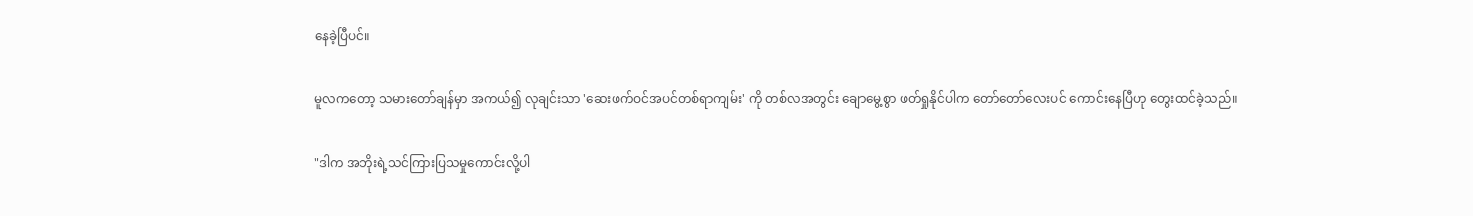နေခဲ့ပြီပင်။

မူလကတော့ သမားတော်ချန်မှာ အကယ်၍ လုချင်းသာ 'ဆေးဖက်ဝင်အပင်တစ်ရာကျမ်း' ကို တစ်လအတွင်း ချောမွေ့စွာ ဖတ်ရှုနိုင်ပါက တော်တော်လေးပင် ကောင်းနေပြီဟု တွေးထင်ခဲ့သည်။

"ဒါက အဘိုးရဲ့သင်ကြားပြသမှုကောင်းလို့ပါ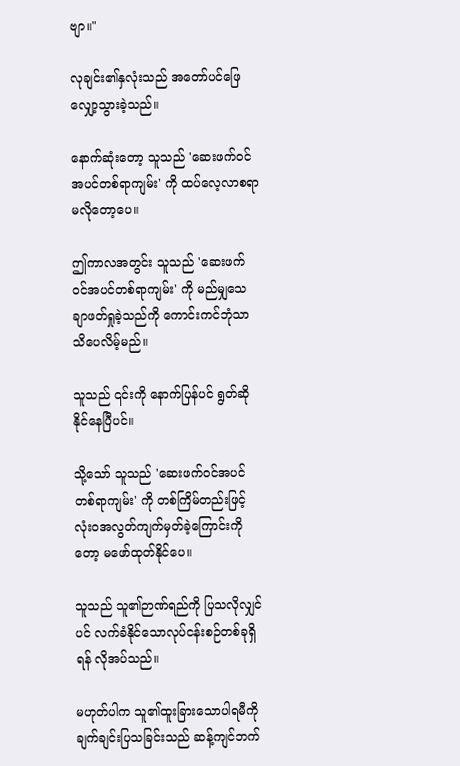ဗျာ။"

လုချင်း၏နှလုံးသည် အတော်ပင်ဖြေလျှော့သွားခဲ့သည်။

နောက်ဆုံးတော့ သူသည် 'ဆေးဖက်ဝင်အပင်တစ်ရာကျမ်း' ကို ထပ်လေ့လာစရာမလိုတော့ပေ။

ဤကာလအတွင်း သူသည် 'ဆေးဖက်ဝင်အပင်တစ်ရာကျမ်း' ကို မည်မျှသေချာဖတ်ရှုခဲ့သည်ကို ကောင်းကင်ဘုံသာ သိပေလိမ့်မည်။

သူသည် ၎င်းကို နောက်ပြန်ပင် ရွတ်ဆိုနိုင်နေပြီပင်။

သို့သော် သူသည် 'ဆေးဖက်ဝင်အပင်တစ်ရာကျမ်း' ကို တစ်ကြိမ်တည်းဖြင့် လုံးဝအလွတ်ကျက်မှတ်ခဲ့ကြောင်းကိုတော့ မဖော်ထုတ်နိုင်ပေ။

သူသည် သူ၏ဉာဏ်ရည်ကို ပြသလိုလျှင်ပင် လက်ခံနိုင်သောလုပ်ငန်းစဉ်တစ်ခုရှိရန် လိုအပ်သည်။

မဟုတ်ပါက သူ၏ထူးခြားသောပါရမီကို ချက်ချင်းပြသခြင်းသည် ဆန့်ကျင်ဘက်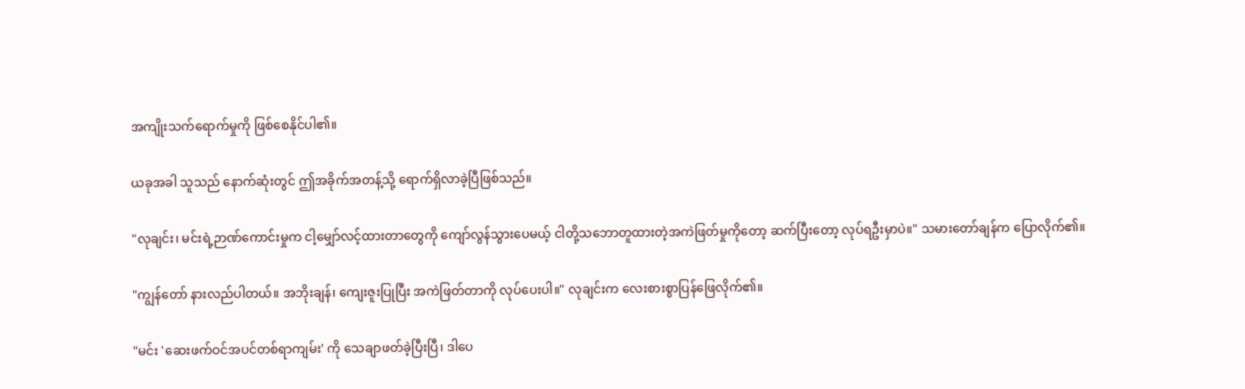အကျိုးသက်ရောက်မှုကို ဖြစ်စေနိုင်ပါ၏။

ယခုအခါ သူသည် နောက်ဆုံးတွင် ဤအခိုက်အတန့်သို့ ရောက်ရှိလာခဲ့ပြီဖြစ်သည်။

"လုချင်း၊ မင်းရဲ့ဉာဏ်ကောင်းမှုက ငါ့မျှော်လင့်ထားတာတွေကို ကျော်လွန်သွားပေမယ့် ငါတို့သဘောတူထားတဲ့အကဲဖြတ်မှုကိုတော့ ဆက်ပြီးတော့ လုပ်ရဦးမှာပဲ။" သမားတော်ချန်က ပြောလိုက်၏။

"ကျွန်တော် နားလည်ပါတယ်။ အဘိုးချန်၊ ကျေးဇူးပြုပြီး အကဲဖြတ်တာကို လုပ်ပေးပါ။" လုချင်းက လေးစားစွာပြန်ဖြေလိုက်၏။

"မင်း 'ဆေးဖက်ဝင်အပင်တစ်ရာကျမ်း' ကို သေချာဖတ်ခဲ့ပြီးပြီ၊ ဒါပေ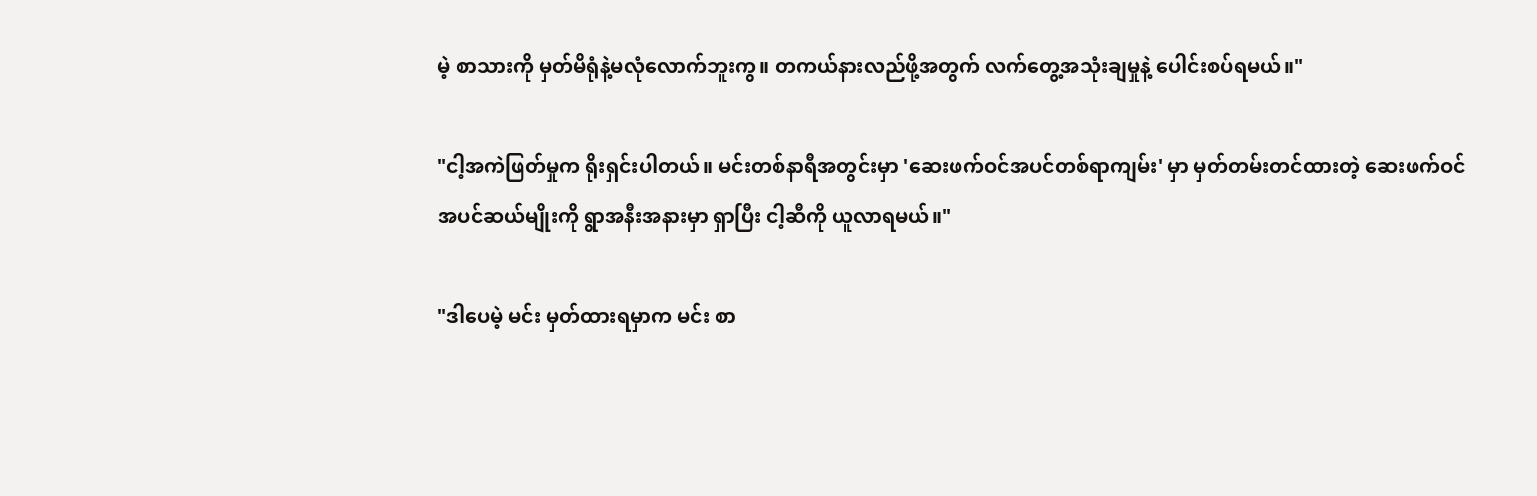မဲ့ စာသားကို မှတ်မိရုံနဲ့မလုံလောက်ဘူးကွ။ တကယ်နားလည်ဖို့အတွက် လက်တွေ့အသုံးချမှုနဲ့ ပေါင်းစပ်ရမယ်။"

"ငါ့အကဲဖြတ်မှုက ရိုးရှင်းပါတယ်။ မင်းတစ်နာရီအတွင်းမှာ 'ဆေးဖက်ဝင်အပင်တစ်ရာကျမ်း' မှာ မှတ်တမ်းတင်ထားတဲ့ ဆေးဖက်ဝင်အပင်ဆယ်မျိုးကို ရွာအနီးအနားမှာ ရှာပြီး ငါ့ဆီကို ယူလာရမယ်။"

"ဒါပေမဲ့ မင်း မှတ်ထားရမှာက မင်း စာ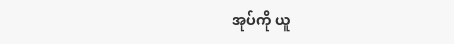အုပ်ကို ယူ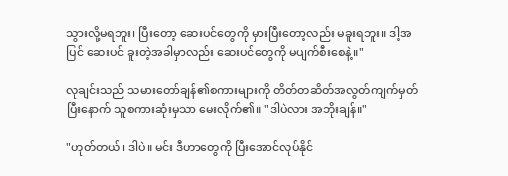သွားလို့မရဘူး၊ ပြီးတော့ ဆေးပင်တွေကို မှားပြီးတော့လည်း မခူးရဘူး။ ဒါ့အပြင် ဆေးပင် ခူးတဲ့အခါမှာလည်း ဆေးပင်တွေကို မပျက်စီးစေနဲ့။"

လုချင်းသည် သမားတော်ချန်၏စကားများကို တိတ်တဆိတ်အလွတ်ကျက်မှတ်ပြီးနောက် သူစကားဆုံးမှသာ မေးလိုက်၏။ "ဒါပဲလား အဘိုးချန်။"

"ဟုတ်တယ်၊ ဒါပဲ။ မင်း ဒီဟာတွေကို ပြီးအောင်လုပ်နိုင်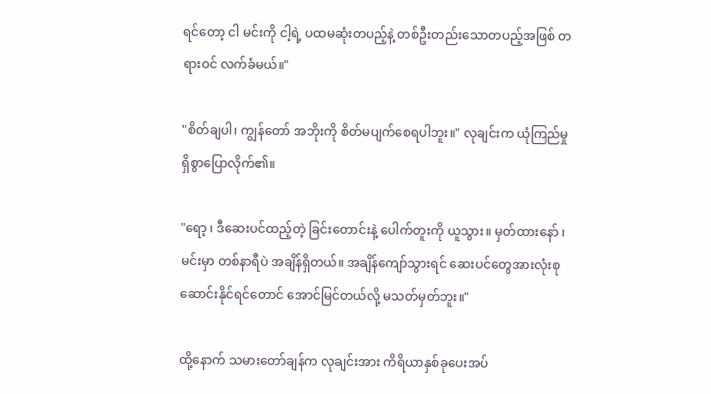ရင်တော့ ငါ မင်းကို ငါ့ရဲ့ ပထမဆုံးတပည့်နဲ့ တစ်ဦးတည်းသောတပည့်အဖြစ် တရားဝင် လက်ခံမယ်။"

"စိတ်ချပါ၊ ကျွန်တော် အဘိုးကို စိတ်မပျက်စေရပါဘူး။" လုချင်းက ယုံကြည်မှုရှိစွာပြောလိုက်၏။

"ရော့ ၊ ဒီဆေးပင်ထည့်တဲ့ ခြင်းတောင်းနဲ့ ပေါက်တူးကို ယူသွား။ မှတ်ထားနော် ၊ မင်းမှာ တစ်နာရီပဲ အချိန်ရှိတယ်။ အချိန်ကျော်သွားရင် ဆေးပင်တွေအားလုံးစုဆောင်းနိုင်ရင်တောင် အောင်မြင်တယ်လို့ မသတ်မှတ်ဘူး။"

ထို့နောက် သမားတော်ချန်က လုချင်းအား ကိရိယာနှစ်ခုပေးအပ်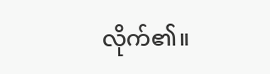လိုက်၏။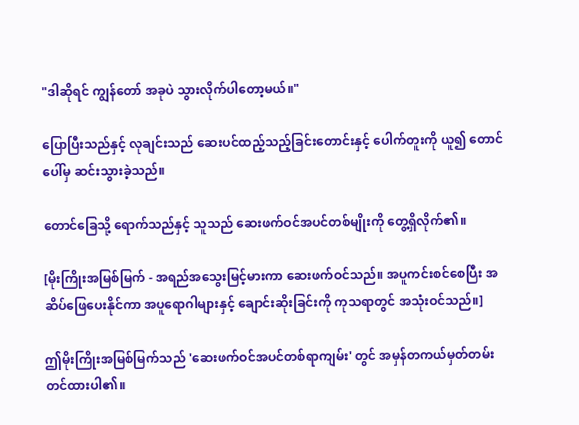"ဒါဆိုရင် ကျွန်တော် အခုပဲ သွားလိုက်ပါတော့မယ်။"

ပြောပြီးသည်နှင့် လုချင်းသည် ဆေးပင်ထည့်သည့်ခြင်းတောင်းနှင့် ပေါက်တူးကို ယူ၍ တောင်ပေါ်မှ ဆင်းသွားခဲ့သည်။

တောင်ခြေသို့ ရောက်သည်နှင့် သူသည် ဆေးဖက်ဝင်အပင်တစ်မျိုးကို တွေ့ရှိလိုက်၏။

[မိုးကြိုးအမြစ်မြက် - အရည်အသွေးမြင့်မားကာ ဆေးဖက်ဝင်သည်။ အပူကင်းစင်စေပြီး အဆိပ်ဖြေပေးနိုင်ကာ အပူရောဂါများနှင့် ချောင်းဆိုးခြင်းကို ကုသရာတွင် အသုံးဝင်သည်။]

ဤမိုးကြိုးအမြစ်မြက်သည် 'ဆေးဖက်ဝင်အပင်တစ်ရာကျမ်း' တွင် အမှန်တကယ်မှတ်တမ်းတင်ထားပါ၏။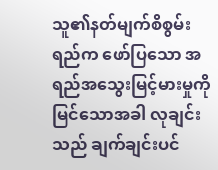သူ၏နတ်မျက်စိစွမ်းရည်က ဖော်ပြသော အရည်အသွေးမြင့်မားမှုကို မြင်သောအခါ လုချင်းသည် ချက်ချင်းပင်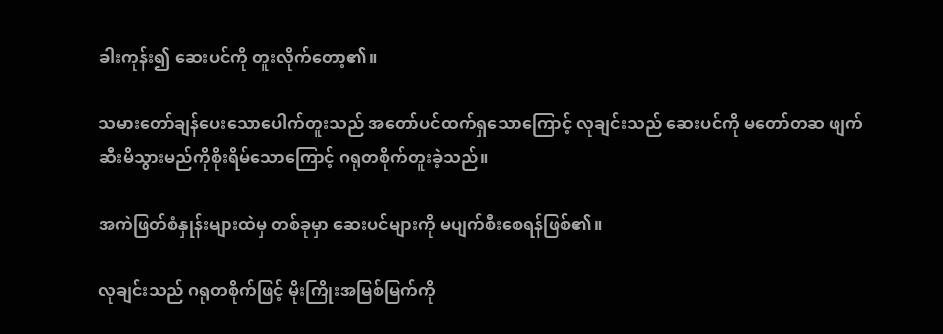ခါးကုန်း၍ ဆေးပင်ကို တူးလိုက်တော့၏။

သမားတော်ချန်ပေးသောပေါက်တူးသည် အတော်ပင်ထက်ရှသောကြောင့် လုချင်းသည် ဆေးပင်ကို မတော်တဆ ဖျက်ဆီးမိသွားမည်ကိုစိုးရိမ်သောကြောင့် ဂရုတစိုက်တူးခဲ့သည်။

အကဲဖြတ်စံနှုန်းများထဲမှ တစ်ခုမှာ ဆေးပင်များကို မပျက်စီးစေရန်ဖြစ်၏။

လုချင်းသည် ဂရုတစိုက်ဖြင့် မိုးကြိုးအမြစ်မြက်ကို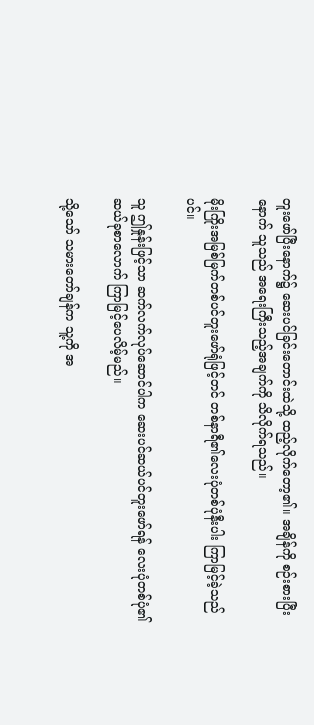တူးဖော်ပြီးနောက်၌ ဆေးပင်ခြင်းတောင်းထဲသို့ ထည့်လိုက်တော့၏။ အချိန်ကို စဉ်းစားပြီးနောက် သူသည် အရေးကြီးသည့်အချက်ကို သိလိုက်ရသည်။

မိုးကြိုးအမြစ်မြက်တစ်ပင်တူးဖော်ရုံဖြင့်တင် တစ်နာရီ၏လေးပုံတစ်ပုံနီးပါး ကြာမြင့်ခဲ့သည်ပင်။

သူ ဤနှုန်းဖြင့်သာ ဆက်လက်လုပ်ဆောင်ပါက ဆေးပင်ဆယ်ပင်တူးဖော်ရန် လေးပုံတစ်ပုံ၏ ဆယ်ခုစာလောက် ကြာမြင့်ပေလိမ့်မည်။

သို့သော် သမားတော်ချန်က သူ့ကို အ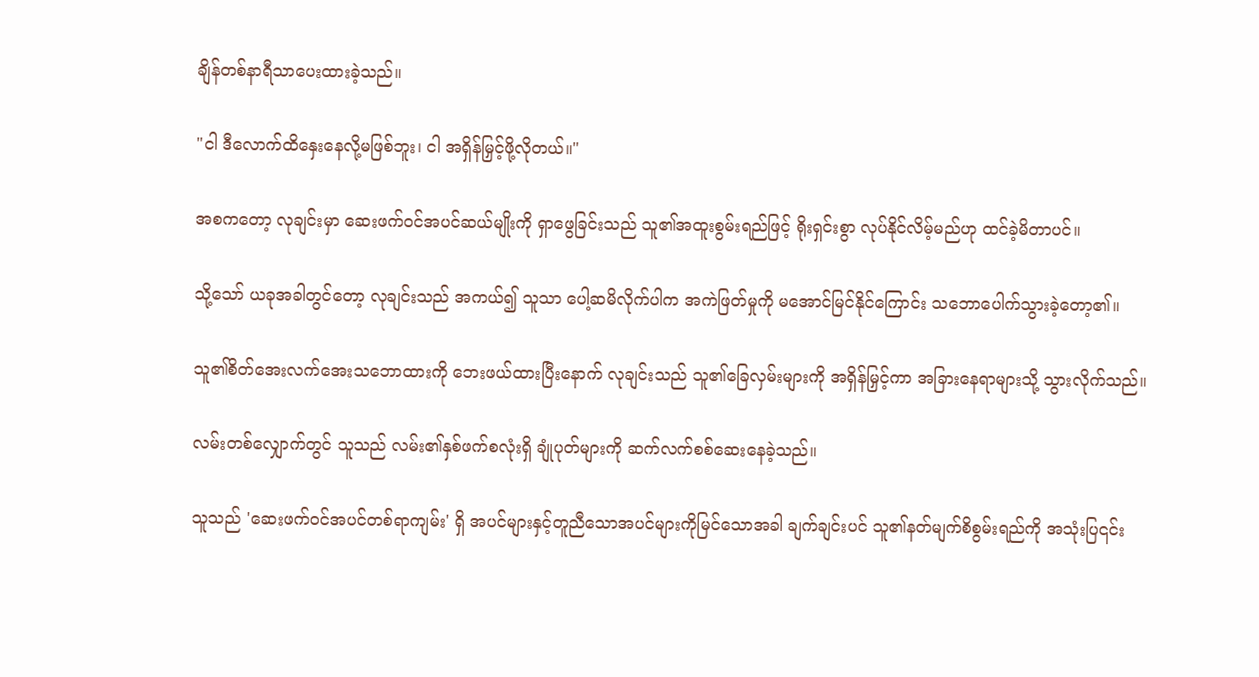ချိန်တစ်နာရီသာပေးထားခဲ့သည်။

"ငါ ဒီလောက်ထိနှေးနေလို့မဖြစ်ဘူး၊ ငါ အရှိန်မြှင့်ဖို့လိုတယ်။"

အစကတော့ လုချင်းမှာ ဆေးဖက်ဝင်အပင်ဆယ်မျိုးကို ရှာဖွေခြင်းသည် သူ၏အထူးစွမ်းရည်ဖြင့် ရိုးရှင်းစွာ လုပ်နိုင်လိမ့်မည်ဟု ထင်ခဲ့မိတာပင်။

သို့သော် ယခုအခါတွင်တော့ လုချင်းသည် အကယ်၍ သူသာ ပေါ့ဆမိလိုက်ပါက အကဲဖြတ်မှုကို မအောင်မြင်နိုင်ကြောင်း သဘောပေါက်သွားခဲ့တော့၏။

သူ၏စိတ်အေးလက်အေးသဘောထားကို ဘေးဖယ်ထားပြီးနောက် လုချင်းသည် သူ၏ခြေလှမ်းများကို အရှိန်မြှင့်ကာ အခြားနေရာများသို့ သွားလိုက်သည်။

လမ်းတစ်လျှောက်တွင် သူသည် လမ်း၏နှစ်ဖက်စလုံးရှိ ချုံပုတ်များကို ဆက်လက်စစ်ဆေးနေခဲ့သည်။

သူသည် 'ဆေးဖက်ဝင်အပင်တစ်ရာကျမ်း' ရှိ အပင်များနှင့်တူညီသောအပင်များကိုမြင်သောအခါ ချက်ချင်းပင် သူ၏နတ်မျက်စိစွမ်းရည်ကို အသုံးပြ၎င်း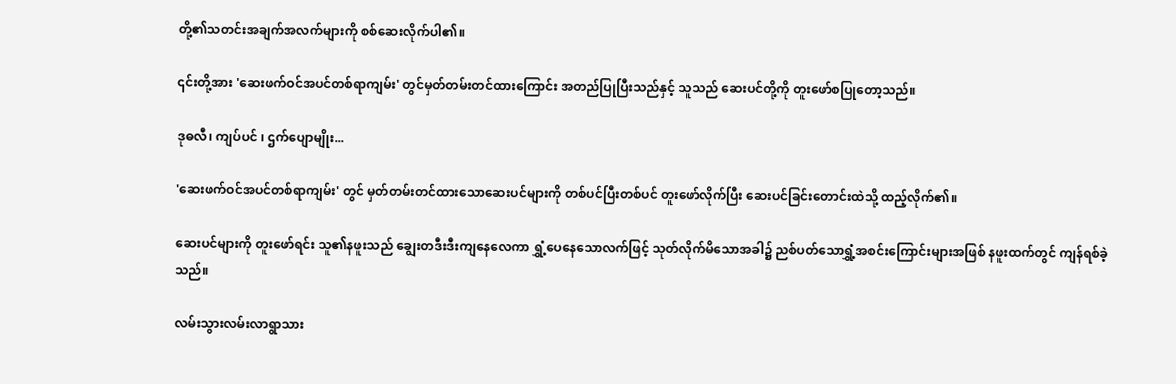တို့၏သတင်းအချက်အလက်များကို စစ်ဆေးလိုက်ပါ၏။

၎င်းတို့အား 'ဆေးဖက်ဝင်အပင်တစ်ရာကျမ်း' တွင်မှတ်တမ်းတင်ထားကြောင်း အတည်ပြုပြီးသည်နှင့် သူသည် ဆေးပင်တို့ကို တူးဖော်စပြုတော့သည်။

ဒုဓလီ၊ ကျပ်ပင် ၊ ဌက်ပျောမျိုး...

'ဆေးဖက်ဝင်အပင်တစ်ရာကျမ်း' တွင် မှတ်တမ်းတင်ထားသောဆေးပင်များကို တစ်ပင်ပြီးတစ်ပင် တူးဖော်လိုက်ပြီး ဆေးပင်ခြင်းတောင်းထဲသို့ ထည့်လိုက်၏။

ဆေးပင်များကို တူးဖော်ရင်း သူ၏နဖူးသည် ချွေးတဒီးဒီးကျနေလေကာ ရွှံ့ပေနေသောလက်ဖြင့် သုတ်လိုက်မိသောအခါ၌ ညစ်ပတ်သောရွှံ့အစင်းကြောင်းများအဖြစ် နဖူးထက်တွင် ကျန်ရစ်ခဲ့သည်။

လမ်းသွားလမ်းလာရွာသား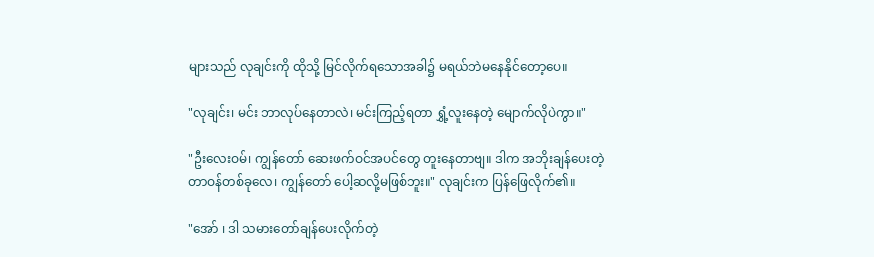များသည် လုချင်းကို ထိုသို့ မြင်လိုက်ရသောအခါ၌ မရယ်ဘဲမနေနိုင်တော့ပေ။

"လုချင်း၊ မင်း ဘာလုပ်နေတာလဲ၊ မင်းကြည့်ရတာ ရွှံ့လူးနေတဲ့ မျောက်လိုပဲကွာ။"

"ဦးလေးဝမ်၊ ကျွန်တော် ဆေးဖက်ဝင်အပင်တွေ တူးနေတာဗျ။ ဒါက အဘိုးချန်ပေးတဲ့တာဝန်တစ်ခုလေ၊ ကျွန်တော် ပေါ့ဆလို့မဖြစ်ဘူး။" လုချင်းက ပြန်ဖြေလိုက်၏။

"အော် ၊ ဒါ သမားတော်ချန်ပေးလိုက်တဲ့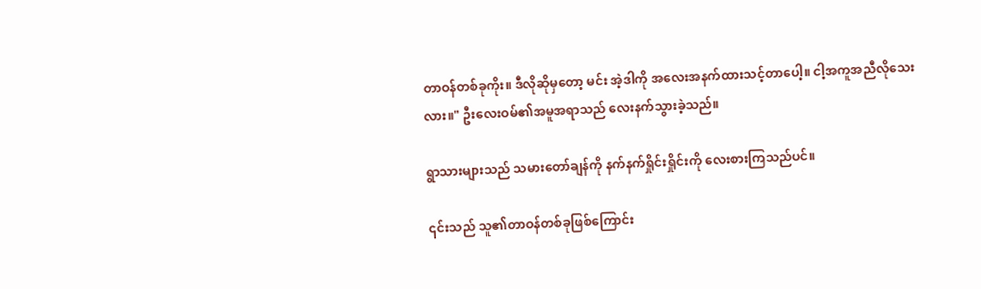တာဝန်တစ်ခုကိုး။ ဒီလိုဆိုမှတော့ မင်း အဲ့ဒါကို အလေးအနက်ထားသင့်တာပေါ့။ ငါ့အကူအညီလိုသေးလား။" ဦးလေးဝမ်၏အမူအရာသည် လေးနက်သွားခဲ့သည်။

ရွာသားများသည် သမားတော်ချန်ကို နက်နက်ရှိုင်းရှိုင်းကို လေးစားကြသည်ပင်။

၎င်းသည် သူ၏တာဝန်တစ်ခုဖြစ်ကြောင်း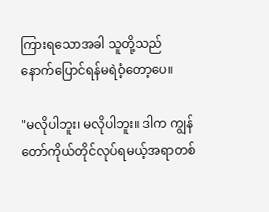ကြားရသောအခါ သူတို့သည် နောက်ပြောင်ရန်မရဲဝံ့တော့ပေ။

"မလိုပါဘူး၊ မလိုပါဘူး။ ဒါက ကျွန်တော်ကိုယ်တိုင်လုပ်ရမယ့်အရာတစ်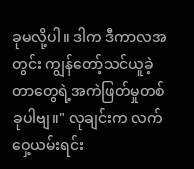ခုမလို့ပါ။ ဒါက ဒီကာလအတွင်း ကျွန်တော့်သင်ယူခဲ့တာတွေရဲ့အကဲဖြတ်မှုတစ်ခုပါဗျ။" လုချင်းက လက်ဝှေ့ယမ်းရင်း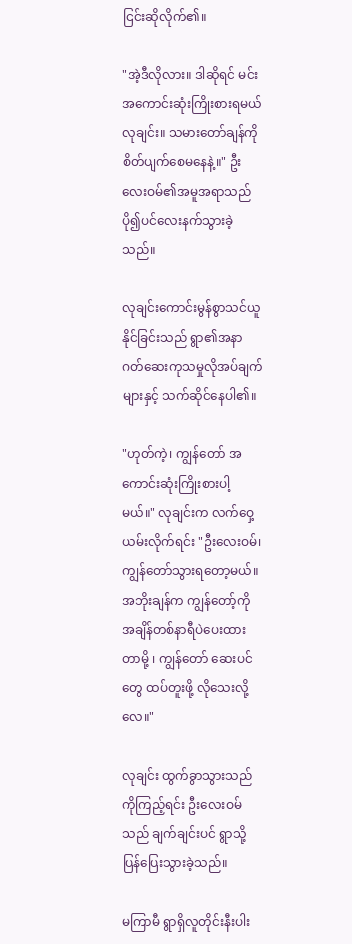ငြင်းဆိုလိုက်၏။

"အဲ့ဒီလိုလား။ ဒါဆိုရင် မင်း အကောင်းဆုံးကြိုးစားရမယ် လုချင်း။ သမားတော်ချန်ကို စိတ်ပျက်စေမနေနဲ့။" ဦးလေးဝမ်၏အမူအရာသည် ပို၍ပင်လေးနက်သွားခဲ့သည်။

လုချင်းကောင်းမွန်စွာသင်ယူနိုင်ခြင်းသည် ရွာ၏အနာဂတ်ဆေးကုသမှုလိုအပ်ချက်များနှင့် သက်ဆိုင်နေပါ၏။

"ဟုတ်ကဲ့၊ ကျွန်တော် အကောင်းဆုံးကြိုးစားပါ့မယ်။" လုချင်းက လက်ဝှေ့ယမ်းလိုက်ရင်း "ဦးလေးဝမ်၊ ကျွန်တော်သွားရတော့မယ်။ အဘိုးချန်က ကျွန်တော့်ကို အချိန်တစ်နာရီပဲပေးထားတာမို့ ၊ ကျွန်တော် ဆေးပင်တွေ ထပ်တူးဖို့ လိုသေးလို့လေ။"

လုချင်း ထွက်ခွာသွားသည်ကိုကြည့်ရင်း ဦးလေးဝမ်သည် ချက်ချင်းပင် ရွာသို့ပြန်ပြေးသွားခဲ့သည်။

မကြာမီ ရွာရှိလူတိုင်းနီးပါး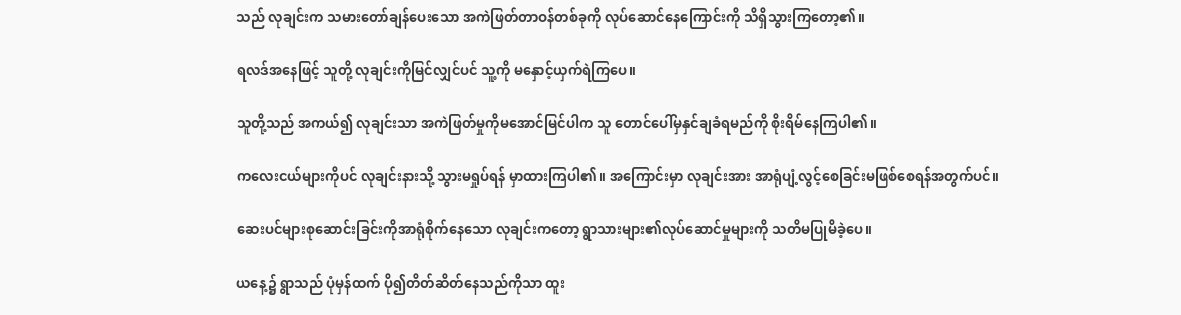သည် လုချင်းက သမားတော်ချန်ပေးသော အကဲဖြတ်တာဝန်တစ်ခုကို လုပ်ဆောင်နေကြောင်းကို သိရှိသွားကြတော့၏။

ရလဒ်အနေဖြင့် သူတို့ လုချင်းကိုမြင်လျှင်ပင် သူ့ကို မနှောင့်ယှက်ရဲကြပေ။

သူတို့သည် အကယ်၍ လုချင်းသာ အကဲဖြတ်မှုကိုမအောင်မြင်ပါက သူ တောင်ပေါ်မှနှင်ချခံရမည်ကို စိုးရိမ်နေကြပါ၏။

ကလေးငယ်များကိုပင် လုချင်းနားသို့ သွားမရှုပ်ရန် မှာထားကြပါ၏။ အကြောင်းမှာ လုချင်းအား အာရုံပျံ့လွင့်စေခြင်းမဖြစ်စေရန်အတွက်ပင်။

ဆေးပင်များစုဆောင်းခြင်းကိုအာရုံစိုက်နေသော လုချင်းကတော့ ရွာသားများ၏လုပ်ဆောင်မှုများကို သတိမပြုမိခဲ့ပေ။

ယနေ့၌ ရွာသည် ပုံမှန်ထက် ပို၍တိတ်ဆိတ်နေသည်ကိုသာ ထူး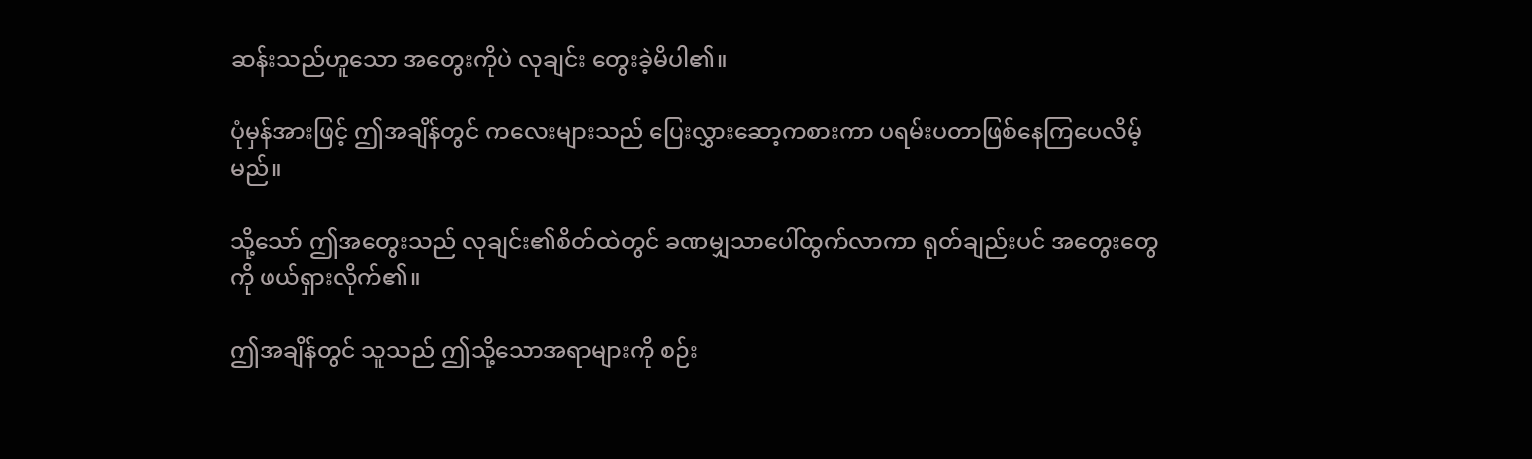ဆန်းသည်ဟူသော အတွေးကိုပဲ လုချင်း တွေးခဲ့မိပါ၏။

ပုံမှန်အားဖြင့် ဤအချိန်တွင် ကလေးများသည် ပြေးလွှားဆော့ကစားကာ ပရမ်းပတာဖြစ်နေကြပေလိမ့်မည်။

သို့သော် ဤအတွေးသည် လုချင်း၏စိတ်ထဲတွင် ခဏမျှသာပေါ်ထွက်လာကာ ရုတ်ချည်းပင် အတွေးတွေကို ဖယ်ရှားလိုက်၏။

ဤအချိန်တွင် သူသည် ဤသို့သောအရာများကို စဉ်း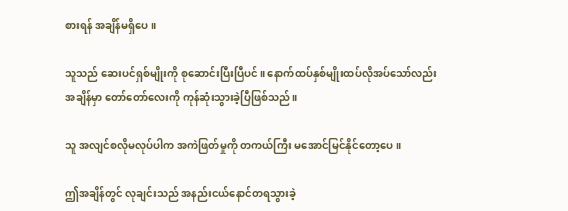စားရန် အချိန်မရှိပေ။

သူသည် ဆေးပင်ရှစ်မျိုးကို စုဆောင်းပြီးပြီပင်။ နောက်ထပ်နှစ်မျိုးထပ်လိုအပ်သော်လည်း အချိန်မှာ တော်တော်လေးကို ကုန်ဆုံးသွားခဲ့ပြီဖြစ်သည်။

သူ အလျင်စလိုမလုပ်ပါက အကဲဖြတ်မှုကို တကယ်ကြီး မအောင်မြင်နိုင်တော့ပေ။

ဤအချိန်တွင် လုချင်းသည် အနည်းငယ်နောင်တရသွားခဲ့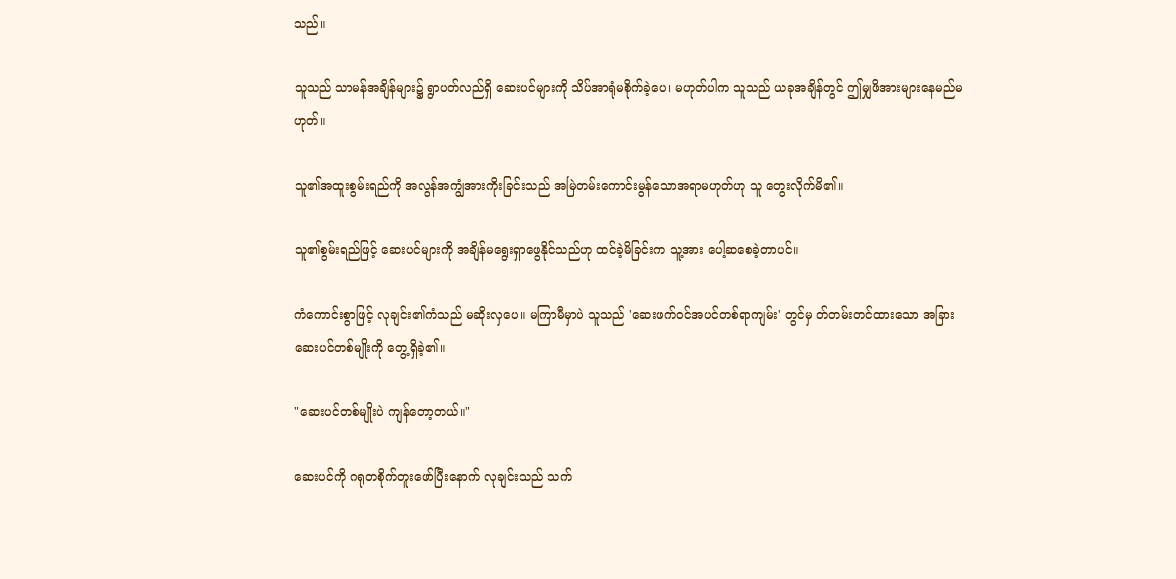သည်။

သူသည် သာမန်အချိန်များ၌ ရွာပတ်လည်ရှိ ဆေးပင်များကို သိပ်အာရုံမစိုက်ခဲ့ပေ၊ မဟုတ်ပါက သူသည် ယခုအချိန်တွင် ဤမျှဖိအားများနေမည်မဟုတ်။

သူ၏အထူးစွမ်းရည်ကို အလွန်အကျွံအားကိုးခြင်းသည် အမြဲတမ်းကောင်းမွန်သောအရာမဟုတ်ဟု သူ တွေးလိုက်မိ၏။

သူ၏စွမ်းရည်ဖြင့် ဆေးပင်များကို အချိန်မရွေးရှာဖွေနိုင်သည်ဟု ထင်ခဲ့မိခြင်းက သူ့အား ပေါ့ဆစေခဲ့တာပင်။

ကံကောင်းစွာဖြင့် လုချင်း၏ကံသည် မဆိုးလှပေ။ မကြာမီမှာပဲ သူသည် 'ဆေးဖက်ဝင်အပင်တစ်ရာကျမ်း' တွင်မှ တ်တမ်းတင်ထားသော အခြားဆေးပင်တစ်မျိုးကို တွေ့ရှိခဲ့၏။

"ဆေးပင်တစ်မျိုးပဲ ကျန်တော့တယ်။"

ဆေးပင်ကို ဂရုတစိုက်တူးဖော်ပြီးနောက် လုချင်းသည် သက်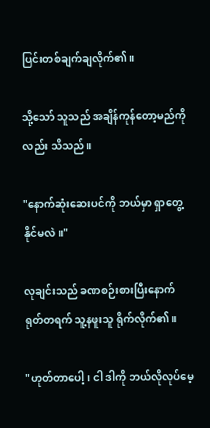ပြင်းတစ်ချက်ချလိုက်၏။

သို့သော် သူသည် အချိန်ကုန်တော့မည်ကိုလည်း သိသည်။

"နောက်ဆုံးဆေးပင်ကို ဘယ်မှာ ရှာတွေ့နိုင်မလဲ။"

လုချင်းသည် ခဏစဉ်းစားပြီးနောက် ရုတ်တရက် သူ့နဖူးသူ ရိုက်လိုက်၏။

"ဟုတ်တာပေါ့၊ ငါ ဒါကို ဘယ်လိုလုပ်မေ့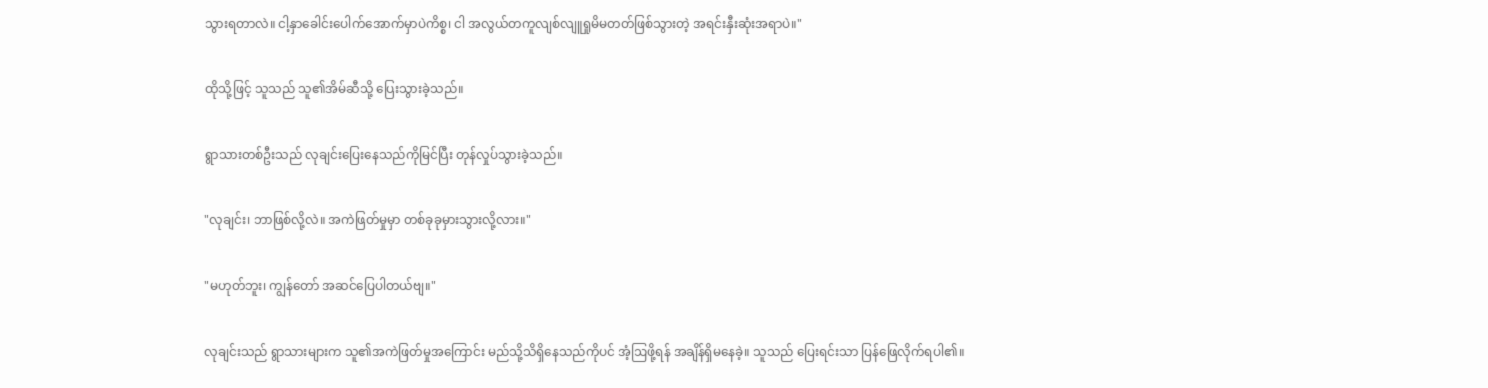သွားရတာလဲ။ ငါ့နှာခေါင်းပေါက်အောက်မှာပဲကိစ္စ၊ ငါ အလွယ်တကူလျစ်လျူရှုမိမတတ်ဖြစ်သွားတဲ့ အရင်းနှီးဆုံးအရာပဲ။"

ထိုသို့ဖြင့် သူသည် သူ၏အိမ်ဆီသို့ ပြေးသွားခဲ့သည်။

ရွာသားတစ်ဦးသည် လုချင်းပြေးနေသည်ကိုမြင်ပြီး တုန်လှုပ်သွားခဲ့သည်။

"လုချင်း၊ ဘာဖြစ်လို့လဲ။ အကဲဖြတ်မှုမှာ တစ်ခုခုမှားသွားလို့လား။"

"မဟုတ်ဘူး၊ ကျွန်တော် အဆင်ပြေပါတယ်ဗျ။"

လုချင်းသည် ရွာသားများက သူ၏အကဲဖြတ်မှုအကြောင်း မည်သို့သိရှိနေသည်ကိုပင် အံ့ဩဖို့ရန် အချိန်ရှိမနေခဲ့။ သူသည် ပြေးရင်းသာ ပြန်ဖြေလိုက်ရပါ၏။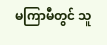မကြာမီတွင် သူ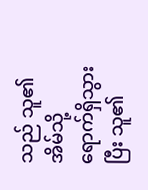သည် သူ၏အိမ်သို့ ရောက်ရှိသွားပြီး သူ၏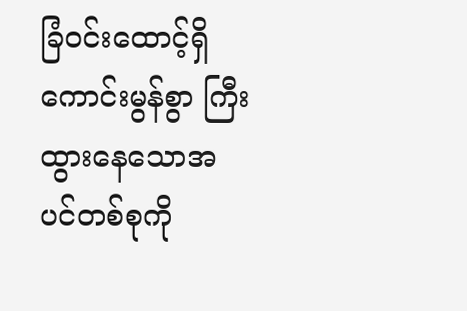ခြံဝင်းထောင့်ရှိ ကောင်းမွန်စွာ ကြီးထွားနေသောအပင်တစ်စုကို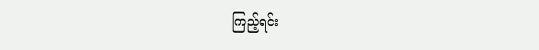ကြည့်ရင်း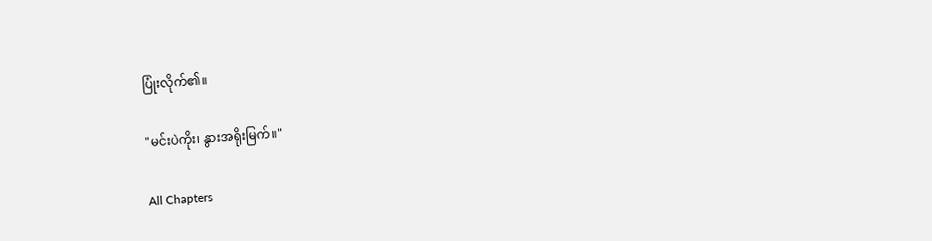ပြုံးလိုက်၏။

"မင်းပဲကိုး၊ နွားအရိုးမြက်။"

All Chapters